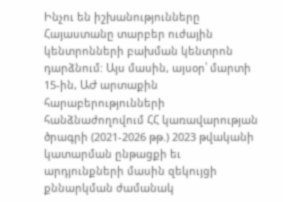Ինչու են իշխանությունները Հայաստանը տարբեր ուժային կենտրոնների բախման կենտրոն դարձնում: Այս մասին, այսօր՝ մարտի 15-ին, ԱԺ արտաքին հարաբերությունների հանձնաժողովում ՀՀ կառավարության ծրագրի (2021-2026 թթ.) 2023 թվականի կատարման ընթացքի եւ արդյունքների մասին զեկույցի քննարկման ժամանակ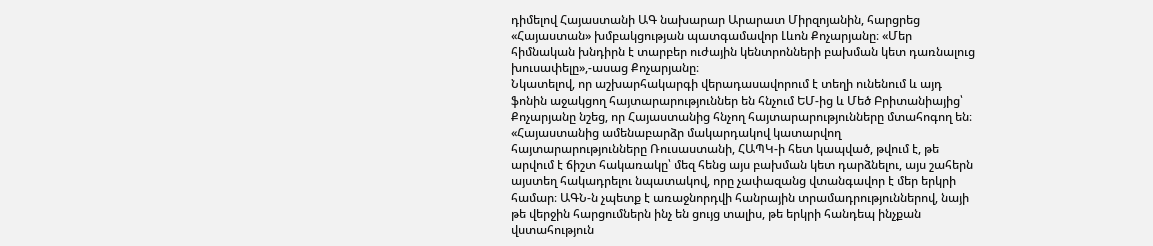դիմելով Հայաստանի ԱԳ նախարար Արարատ Միրզոյանին, հարցրեց «Հայաստան» խմբակցության պատգամավոր Լևոն Քոչարյանը։ «Մեր հիմնական խնդիրն է տարբեր ուժային կենտրոնների բախման կետ դառնալուց խուսափելը»,-ասաց Քոչարյանը։
Նկատելով, որ աշխարհակարգի վերադասավորում է տեղի ունենում և այդ ֆոնին աջակցող հայտարարություններ են հնչում ԵՄ-ից և Մեծ Բրիտանիայից՝ Քոչարյանը նշեց, որ Հայաստանից հնչող հայտարարությունները մտահոգող են։
«Հայաստանից ամենաբարձր մակարդակով կատարվող հայտարարությունները Ռուսաստանի, ՀԱՊԿ-ի հետ կապված, թվում է, թե արվում է ճիշտ հակառակը՝ մեզ հենց այս բախման կետ դարձնելու, այս շահերն այստեղ հակադրելու նպատակով, որը չափազանց վտանգավոր է մեր երկրի համար։ ԱԳՆ-ն չպետք է առաջնորդվի հանրային տրամադրություններով, նայի թե վերջին հարցումներն ինչ են ցույց տալիս, թե երկրի հանդեպ ինչքան վստահություն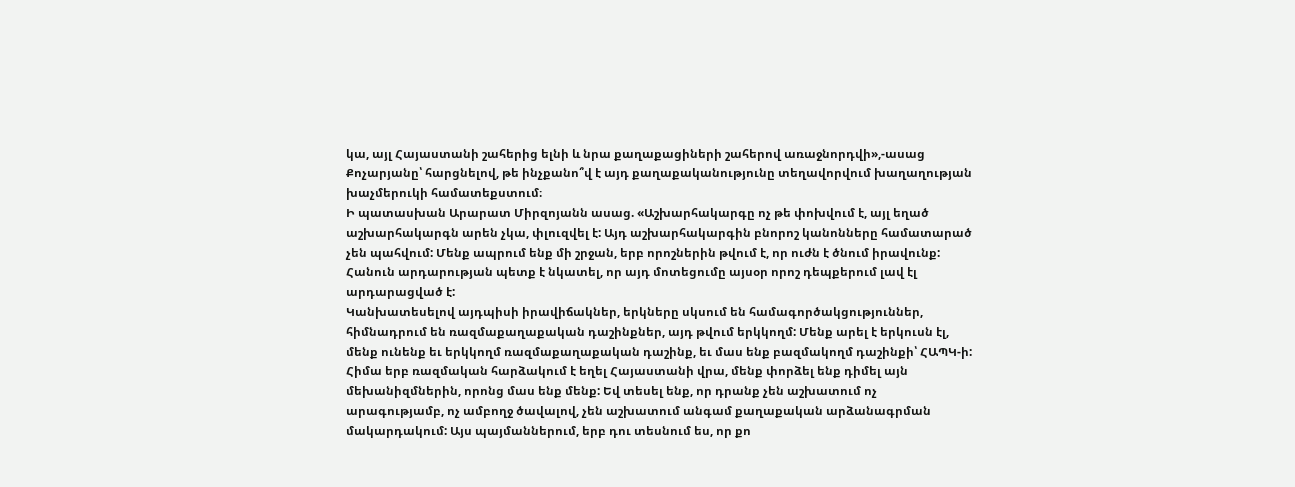կա, այլ Հայաստանի շահերից ելնի և նրա քաղաքացիների շահերով առաջնորդվի»,-ասաց Քոչարյանը՝ հարցնելով, թե ինչքանո՞վ է այդ քաղաքականությունը տեղավորվում խաղաղության խաչմերուկի համատեքստում։
Ի պատասխան Արարատ Միրզոյանն ասաց. «Աշխարհակարգը ոչ թե փոխվում է, այլ եղած աշխարհակարգն արեն չկա, փլուզվել է: Այդ աշխարհակարգին բնորոշ կանոնները համատարած չեն պահվում: Մենք ապրում ենք մի շրջան, երբ որոշներին թվում է, որ ուժն է ծնում իրավունք: Հանուն արդարության պետք է նկատել, որ այդ մոտեցումը այսօր որոշ դեպքերում լավ էլ արդարացված է:
Կանխատեսելով այդպիսի իրավիճակներ, երկները սկսում են համագործակցություններ, հիմնադրում են ռազմաքաղաքական դաշինքներ, այդ թվում երկկողմ: Մենք արել է երկուսն էլ, մենք ունենք եւ երկկողմ ռազմաքաղաքական դաշինք, եւ մաս ենք բազմակողմ դաշինքի՝ ՀԱՊԿ-ի: Հիմա երբ ռազմական հարձակում է եղել Հայաստանի վրա, մենք փորձել ենք դիմել այն մեխանիզմներին, որոնց մաս ենք մենք: Եվ տեսել ենք, որ դրանք չեն աշխատում ոչ արագությամբ, ոչ ամբողջ ծավալով, չեն աշխատում անգամ քաղաքական արձանագրման մակարդակում: Այս պայմաններում, երբ դու տեսնում ես, որ քո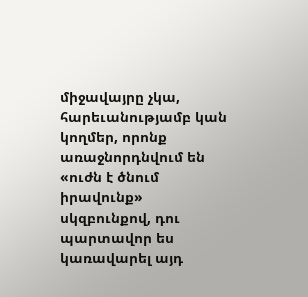միջավայրը չկա, հարեւանությամբ կան կողմեր, որոնք առաջնորդնվում են «ուժն է ծնում իրավունք» սկզբունքով, դու պարտավոր ես կառավարել այդ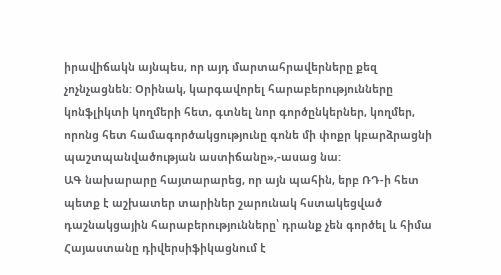իրավիճակն այնպես, որ այդ մարտահրավերները քեզ չոչնչացնեն: Օրինակ, կարգավորել հարաբերությունները կոնֆլիկտի կողմերի հետ, գտնել նոր գործընկերներ, կողմեր, որոնց հետ համագործակցությունը գոնե մի փոքր կբարձրացնի պաշտպանվածության աստիճանը»,-ասաց նա:
ԱԳ նախարարը հայտարարեց, որ այն պահին, երբ ՌԴ-ի հետ պետք է աշխատեր տարիներ շարունակ հստակեցված դաշնակցային հարաբերությունները՝ դրանք չեն գործել և հիմա Հայաստանը դիվերսիֆիկացնում է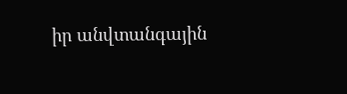իր անվտանգային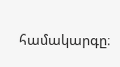համակարգը։